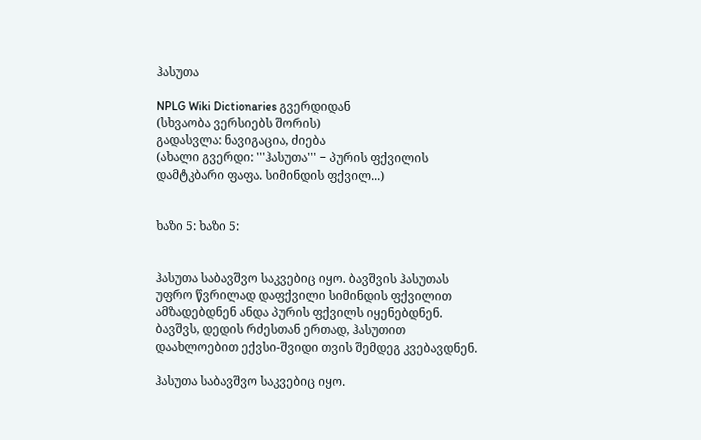ჰასუთა

NPLG Wiki Dictionaries გვერდიდან
(სხვაობა ვერსიებს შორის)
გადასვლა: ნავიგაცია, ძიება
(ახალი გვერდი: '''ჰასუთა''' − პურის ფქვილის დამტკბარი ფაფა. სიმინდის ფქვილ...)


ხაზი 5: ხაზი 5:


ჰასუთა საბავშვო საკვებიც იყო. ბავშვის ჰასუთას უფრო წვრილად დაფქვილი სიმინდის ფქვილით ამზადებდნენ ანდა პურის ფქვილს იყენებდნენ. ბავშვს, დედის რძესთან ერთად, ჰასუთით დაახლოებით ექვსი-შვიდი თვის შემდეგ კვებავდნენ.

ჰასუთა საბავშვო საკვებიც იყო.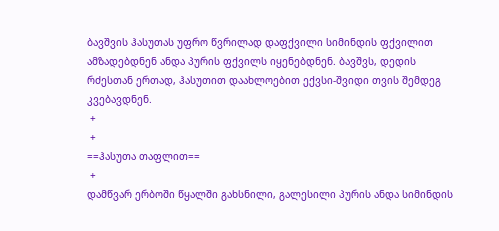ბავშვის ჰასუთას უფრო წვრილად დაფქვილი სიმინდის ფქვილით ამზადებდნენ ანდა პურის ფქვილს იყენებდნენ. ბავშვს, დედის რძესთან ერთად, ჰასუთით დაახლოებით ექვსი-შვიდი თვის შემდეგ კვებავდნენ.
 +
 +
==ჰასუთა თაფლით==
 +
დამწვარ ერბოში წყალში გახსნილი, გალესილი პურის ანდა სიმინდის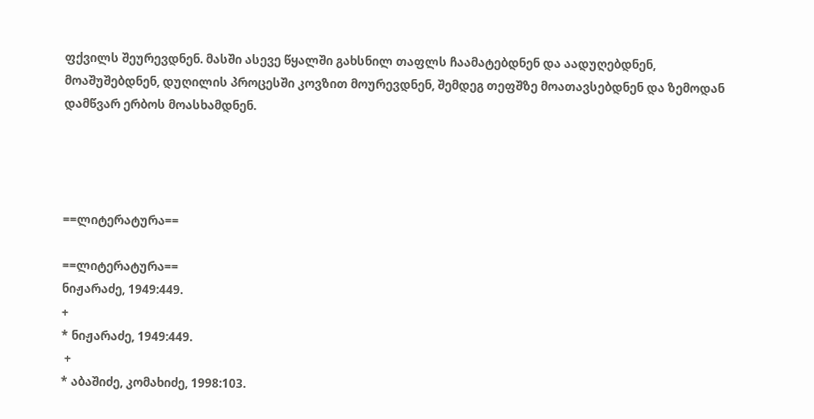ფქვილს შეურევდნენ. მასში ასევე წყალში გახსნილ თაფლს ჩაამატებდნენ და აადუღებდნენ, მოაშუშებდნენ, დუღილის პროცესში კოვზით მოურევდნენ, შემდეგ თეფშზე მოათავსებდნენ და ზემოდან დამწვარ ერბოს მოასხამდნენ.




==ლიტერატურა==

==ლიტერატურა==
ნიჟარაძე, 1949:449.
+
* ნიჟარაძე, 1949:449.
 +
* აბაშიძე, კომახიძე, 1998:103.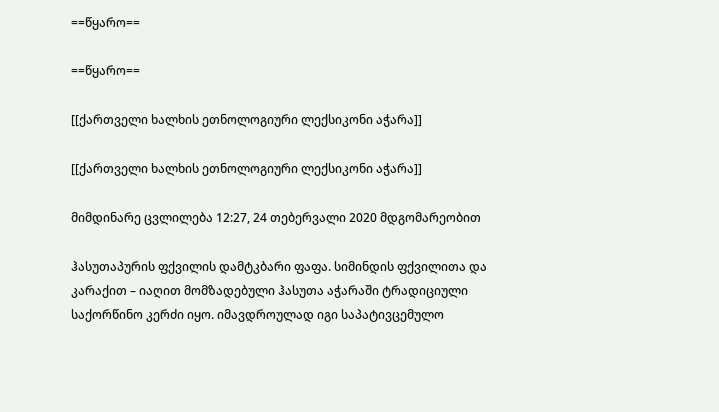==წყარო==

==წყარო==

[[ქართველი ხალხის ეთნოლოგიური ლექსიკონი აჭარა]]

[[ქართველი ხალხის ეთნოლოგიური ლექსიკონი აჭარა]]

მიმდინარე ცვლილება 12:27, 24 თებერვალი 2020 მდგომარეობით

ჰასუთაპურის ფქვილის დამტკბარი ფაფა. სიმინდის ფქვილითა და კარაქით – იაღით მომზადებული ჰასუთა აჭარაში ტრადიციული საქორწინო კერძი იყო. იმავდროულად იგი საპატივცემულო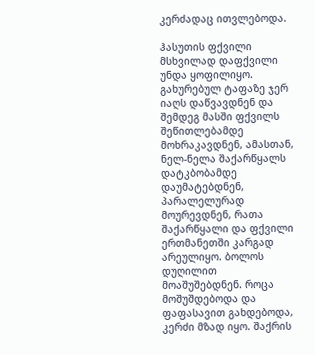კერძადაც ითვლებოდა.

ჰასუთის ფქვილი მსხვილად დაფქვილი უნდა ყოფილიყო. გახურებულ ტაფაზე ჯერ იაღს დაწვავდნენ და შემდეგ მასში ფქვილს შეწითლებამდე მოხრაკავდნენ, ამასთან, ნელ-ნელა შაქარწყალს დატკბობამდე დაუმატებდნენ, პარალელურად მოურევდნენ, რათა შაქარწყალი და ფქვილი ერთმანეთში კარგად არეულიყო. ბოლოს დუღილით მოაშუშებდნენ. როცა მოშუშდებოდა და ფაფასავით გახდებოდა, კერძი მზად იყო. შაქრის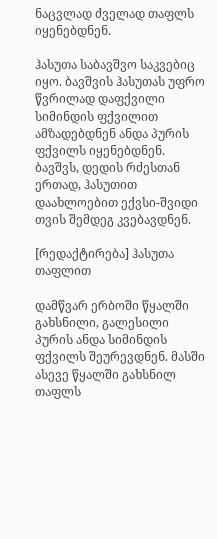ნაცვლად ძველად თაფლს იყენებდნენ.

ჰასუთა საბავშვო საკვებიც იყო. ბავშვის ჰასუთას უფრო წვრილად დაფქვილი სიმინდის ფქვილით ამზადებდნენ ანდა პურის ფქვილს იყენებდნენ. ბავშვს, დედის რძესთან ერთად, ჰასუთით დაახლოებით ექვსი-შვიდი თვის შემდეგ კვებავდნენ.

[რედაქტირება] ჰასუთა თაფლით

დამწვარ ერბოში წყალში გახსნილი, გალესილი პურის ანდა სიმინდის ფქვილს შეურევდნენ. მასში ასევე წყალში გახსნილ თაფლს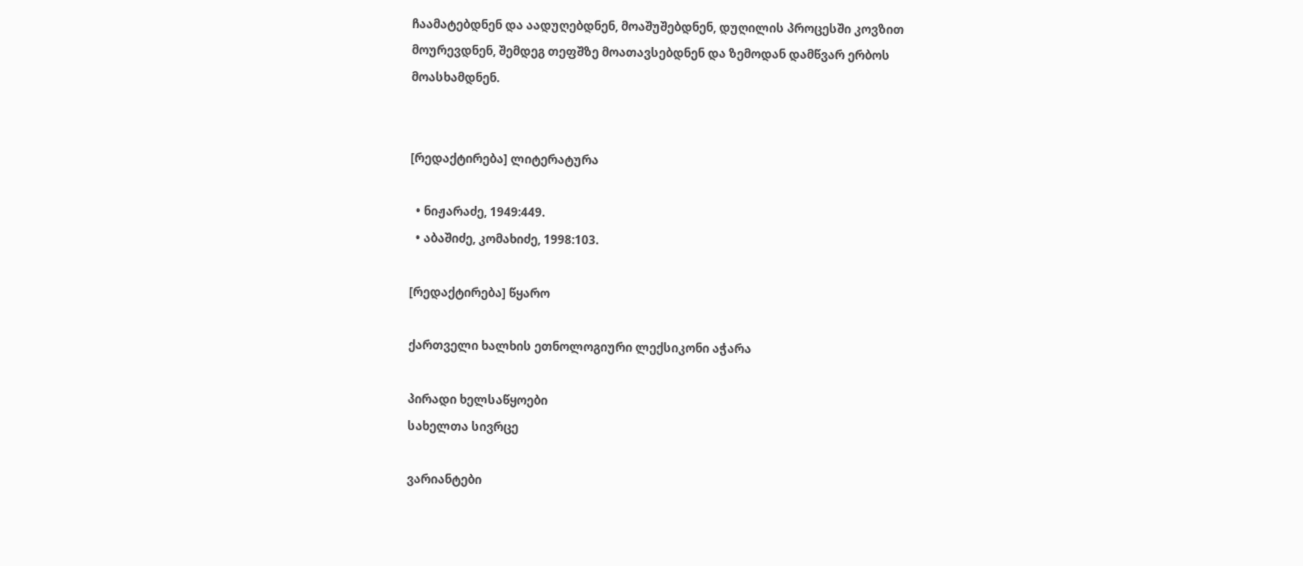ჩაამატებდნენ და აადუღებდნენ, მოაშუშებდნენ, დუღილის პროცესში კოვზით მოურევდნენ, შემდეგ თეფშზე მოათავსებდნენ და ზემოდან დამწვარ ერბოს მოასხამდნენ.


[რედაქტირება] ლიტერატურა

  • ნიჟარაძე, 1949:449.
  • აბაშიძე, კომახიძე, 1998:103.

[რედაქტირება] წყარო

ქართველი ხალხის ეთნოლოგიური ლექსიკონი აჭარა

პირადი ხელსაწყოები
სახელთა სივრცე

ვარიანტები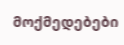მოქმედებები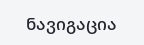ნავიგაცია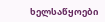ხელსაწყოები